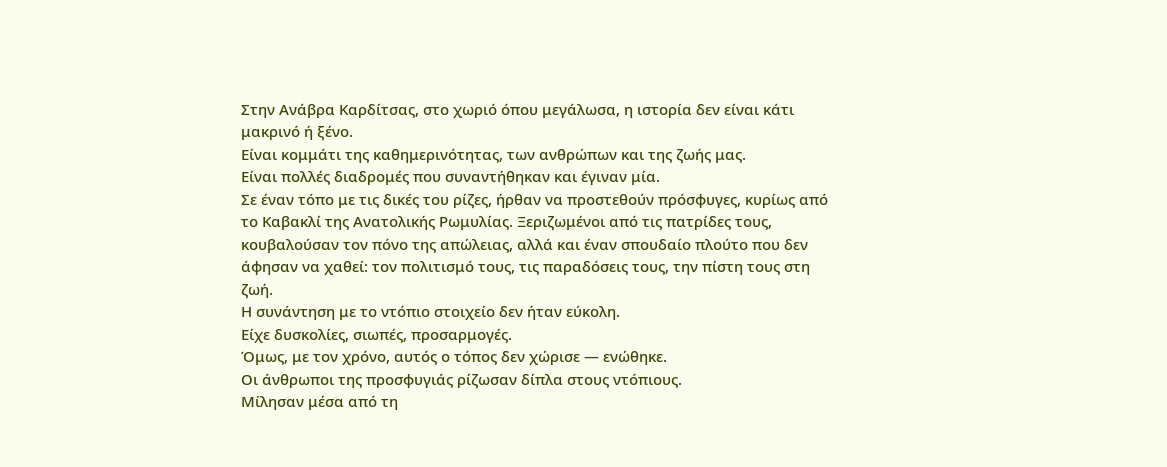Στην Ανάβρα Καρδίτσας, στο χωριό όπου μεγάλωσα, η ιστορία δεν είναι κάτι μακρινό ή ξένο.
Είναι κομμάτι της καθημερινότητας, των ανθρώπων και της ζωής μας.
Είναι πολλές διαδρομές που συναντήθηκαν και έγιναν μία.
Σε έναν τόπο με τις δικές του ρίζες, ήρθαν να προστεθούν πρόσφυγες, κυρίως από το Καβακλί της Ανατολικής Ρωμυλίας. Ξεριζωμένοι από τις πατρίδες τους, κουβαλούσαν τον πόνο της απώλειας, αλλά και έναν σπουδαίο πλούτο που δεν άφησαν να χαθεί: τον πολιτισμό τους, τις παραδόσεις τους, την πίστη τους στη ζωή.
Η συνάντηση με το ντόπιο στοιχείο δεν ήταν εύκολη.
Είχε δυσκολίες, σιωπές, προσαρμογές.
Όμως, με τον χρόνο, αυτός ο τόπος δεν χώρισε — ενώθηκε.
Οι άνθρωποι της προσφυγιάς ρίζωσαν δίπλα στους ντόπιους.
Μίλησαν μέσα από τη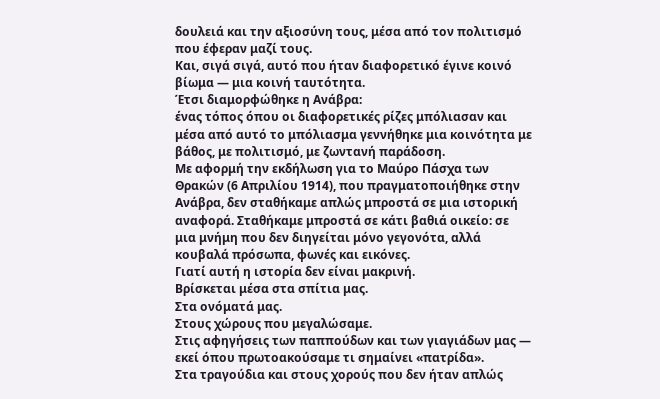δουλειά και την αξιοσύνη τους, μέσα από τον πολιτισμό που έφεραν μαζί τους.
Και, σιγά σιγά, αυτό που ήταν διαφορετικό έγινε κοινό βίωμα — μια κοινή ταυτότητα.
Έτσι διαμορφώθηκε η Ανάβρα:
ένας τόπος όπου οι διαφορετικές ρίζες μπόλιασαν και μέσα από αυτό το μπόλιασμα γεννήθηκε μια κοινότητα με βάθος, με πολιτισμό, με ζωντανή παράδοση.
Με αφορμή την εκδήλωση για το Μαύρο Πάσχα των Θρακών (6 Απριλίου 1914), που πραγματοποιήθηκε στην Ανάβρα, δεν σταθήκαμε απλώς μπροστά σε μια ιστορική αναφορά. Σταθήκαμε μπροστά σε κάτι βαθιά οικείο: σε μια μνήμη που δεν διηγείται μόνο γεγονότα, αλλά κουβαλά πρόσωπα, φωνές και εικόνες.
Γιατί αυτή η ιστορία δεν είναι μακρινή.
Βρίσκεται μέσα στα σπίτια μας.
Στα ονόματά μας.
Στους χώρους που μεγαλώσαμε.
Στις αφηγήσεις των παππούδων και των γιαγιάδων μας — εκεί όπου πρωτοακούσαμε τι σημαίνει «πατρίδα».
Στα τραγούδια και στους χορούς που δεν ήταν απλώς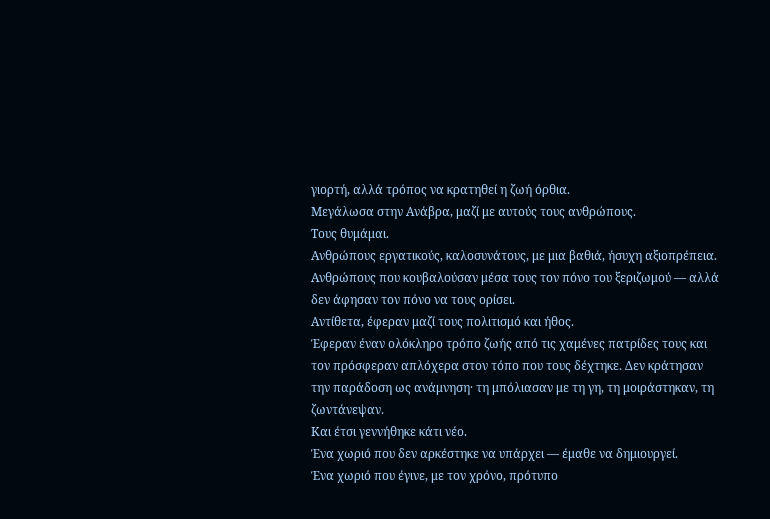γιορτή, αλλά τρόπος να κρατηθεί η ζωή όρθια.
Μεγάλωσα στην Ανάβρα, μαζί με αυτούς τους ανθρώπους.
Τους θυμάμαι.
Ανθρώπους εργατικούς, καλοσυνάτους, με μια βαθιά, ήσυχη αξιοπρέπεια.
Ανθρώπους που κουβαλούσαν μέσα τους τον πόνο του ξεριζωμού — αλλά δεν άφησαν τον πόνο να τους ορίσει.
Αντίθετα, έφεραν μαζί τους πολιτισμό και ήθος.
Έφεραν έναν ολόκληρο τρόπο ζωής από τις χαμένες πατρίδες τους και τον πρόσφεραν απλόχερα στον τόπο που τους δέχτηκε. Δεν κράτησαν την παράδοση ως ανάμνηση· τη μπόλιασαν με τη γη, τη μοιράστηκαν, τη ζωντάνεψαν.
Και έτσι γεννήθηκε κάτι νέο.
Ένα χωριό που δεν αρκέστηκε να υπάρχει — έμαθε να δημιουργεί.
Ένα χωριό που έγινε, με τον χρόνο, πρότυπο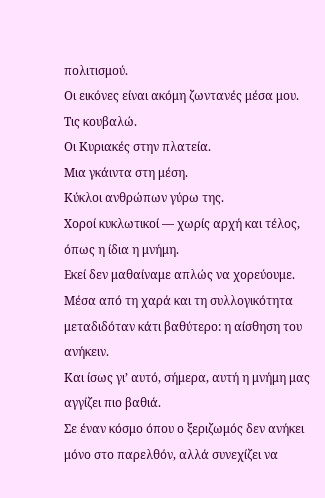πολιτισμού.
Οι εικόνες είναι ακόμη ζωντανές μέσα μου.
Τις κουβαλώ.
Οι Κυριακές στην πλατεία.
Μια γκάιντα στη μέση.
Κύκλοι ανθρώπων γύρω της.
Χοροί κυκλωτικοί — χωρίς αρχή και τέλος, όπως η ίδια η μνήμη.
Εκεί δεν μαθαίναμε απλώς να χορεύουμε.
Μέσα από τη χαρά και τη συλλογικότητα μεταδιδόταν κάτι βαθύτερο: η αίσθηση του ανήκειν.
Και ίσως γι’ αυτό, σήμερα, αυτή η μνήμη μας αγγίζει πιο βαθιά.
Σε έναν κόσμο όπου ο ξεριζωμός δεν ανήκει μόνο στο παρελθόν, αλλά συνεχίζει να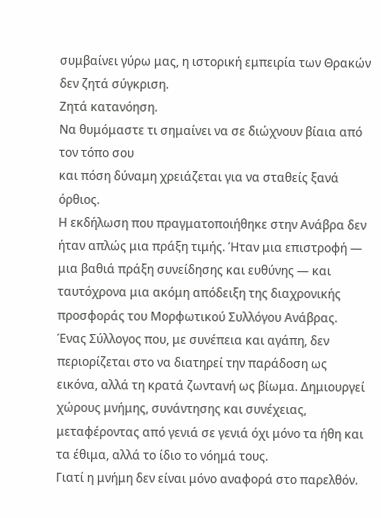συμβαίνει γύρω μας, η ιστορική εμπειρία των Θρακών δεν ζητά σύγκριση.
Ζητά κατανόηση.
Να θυμόμαστε τι σημαίνει να σε διώχνουν βίαια από τον τόπο σου
και πόση δύναμη χρειάζεται για να σταθείς ξανά όρθιος.
Η εκδήλωση που πραγματοποιήθηκε στην Ανάβρα δεν ήταν απλώς μια πράξη τιμής. Ήταν μια επιστροφή — μια βαθιά πράξη συνείδησης και ευθύνης — και ταυτόχρονα μια ακόμη απόδειξη της διαχρονικής προσφοράς του Μορφωτικού Συλλόγου Ανάβρας.
Ένας Σύλλογος που, με συνέπεια και αγάπη, δεν περιορίζεται στο να διατηρεί την παράδοση ως εικόνα, αλλά τη κρατά ζωντανή ως βίωμα. Δημιουργεί χώρους μνήμης, συνάντησης και συνέχειας, μεταφέροντας από γενιά σε γενιά όχι μόνο τα ήθη και τα έθιμα, αλλά το ίδιο το νόημά τους.
Γιατί η μνήμη δεν είναι μόνο αναφορά στο παρελθόν.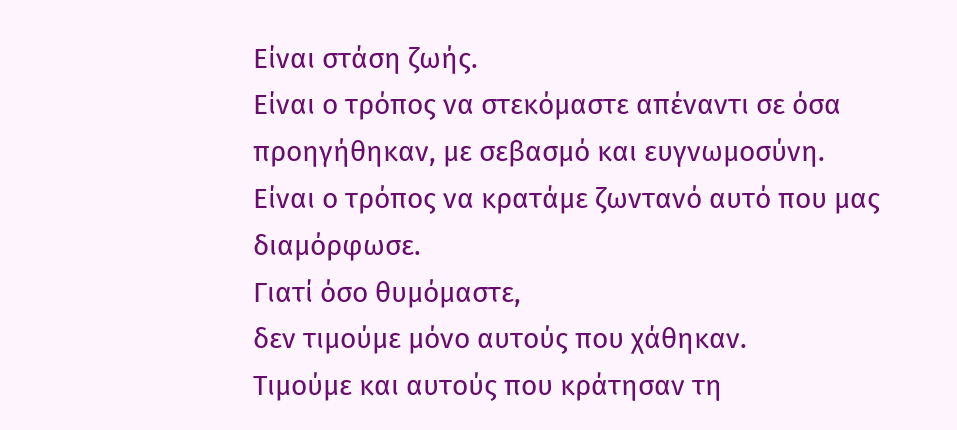Είναι στάση ζωής.
Είναι ο τρόπος να στεκόμαστε απέναντι σε όσα προηγήθηκαν, με σεβασμό και ευγνωμοσύνη.
Είναι ο τρόπος να κρατάμε ζωντανό αυτό που μας διαμόρφωσε.
Γιατί όσο θυμόμαστε,
δεν τιμούμε μόνο αυτούς που χάθηκαν.
Τιμούμε και αυτούς που κράτησαν τη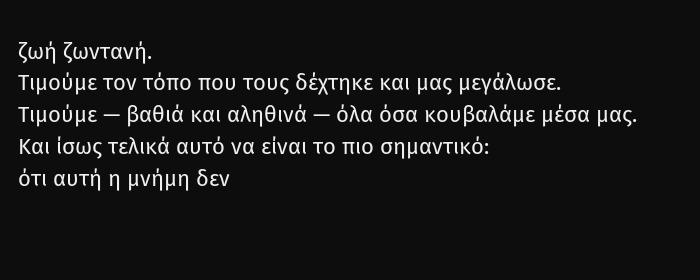ζωή ζωντανή.
Τιμούμε τον τόπο που τους δέχτηκε και μας μεγάλωσε.
Τιμούμε — βαθιά και αληθινά — όλα όσα κουβαλάμε μέσα μας.
Και ίσως τελικά αυτό να είναι το πιο σημαντικό:
ότι αυτή η μνήμη δεν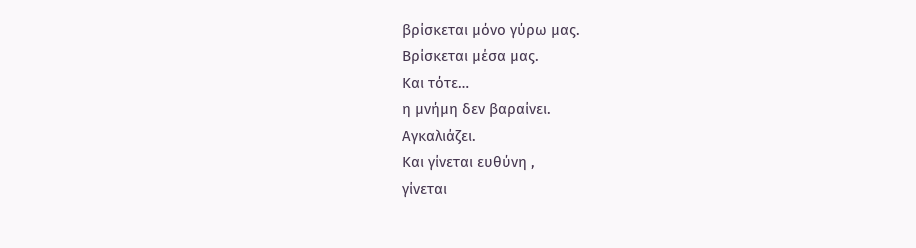βρίσκεται μόνο γύρω μας.
Βρίσκεται μέσα μας.
Και τότε…
η μνήμη δεν βαραίνει.
Αγκαλιάζει.
Και γίνεται ευθύνη ,
γίνεται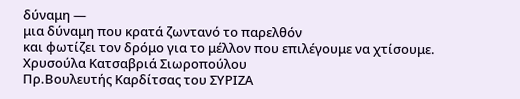δύναμη —
μια δύναμη που κρατά ζωντανό το παρελθόν
και φωτίζει τον δρόμο για το μέλλον που επιλέγουμε να χτίσουμε.
Χρυσούλα Κατσαβριά Σιωροπούλου
Πρ.Βουλευτής Καρδίτσας του ΣΥΡΙΖΑ